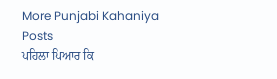More Punjabi Kahaniya  Posts
ਪਹਿਲਾ ਪਿਆਰ ਕਿ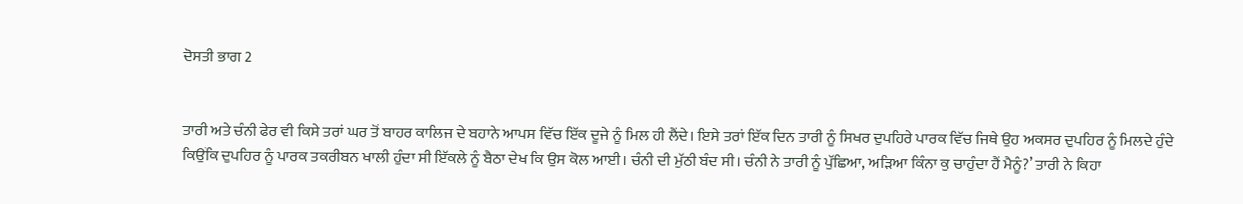ਦੋਸਤੀ ਭਾਗ 2


ਤਾਰੀ ਅਤੇ ਚੰਨੀ ਫੇਰ ਵੀ ਕਿਸੇ ਤਰਾਂ ਘਰ ਤੋਂ ਬਾਹਰ ਕਾਲਿਜ ਦੇ ਬਹਾਨੇ ਆਪਸ ਵਿੱਚ ਇੱਕ ਦੂਜੇ ਨੂੰ ਮਿਲ ਹੀ ਲੈਂਦੇ। ਇਸੇ ਤਰਾਂ ਇੱਕ ਦਿਨ ਤਾਰੀ ਨੂੰ ਸਿਖਰ ਦੁਪਹਿਰੇ ਪਾਰਕ ਵਿੱਚ ਜਿਥੇ ਉਹ ਅਕਸਰ ਦੁਪਹਿਰ ਨੂੰ ਮਿਲਦੇ ਹੁੰਦੇ ਕਿਉਂਕਿ ਦੁਪਹਿਰ ਨੂੰ ਪਾਰਕ ਤਕਰੀਬਨ ਖਾਲੀ ਹੁੰਦਾ ਸੀ ਇੱਕਲੇ ਨੂੰ ਬੈਠਾ ਦੇਖ ਕਿ ਉਸ ਕੋਲ ਆਈ। ਚੰਨੀ ਦੀ ਮੁੱਠੀ ਬੰਦ ਸੀ। ਚੰਨੀ ਨੇ ਤਾਰੀ ਨੂੰ ਪੁੱਛਿਆ, ਅੜਿਆ ਕਿੰਨਾ ਕੁ ਚਾਹੁੰਦਾ ਹੈਂ ਮੈਨੂੰ?’ ਤਾਰੀ ਨੇ ਕਿਹਾ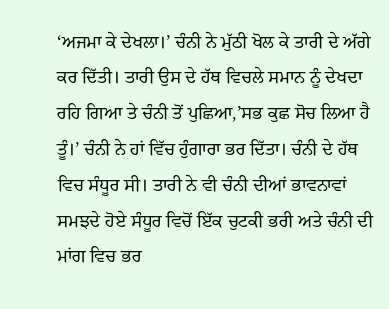‘ਅਜਮਾ ਕੇ ਦੇਖਲਾ।’ ਚੰਨੀ ਨੇ ਮੁੱਠੀ ਖੋਲ ਕੇ ਤਾਰੀ ਦੇ ਅੱਗੇ ਕਰ ਦਿੱਤੀ। ਤਾਰੀ ਉਸ ਦੇ ਹੱਥ ਵਿਚਲੇ ਸਮਾਨ ਨੂੰ ਦੇਖਦਾ ਰਹਿ ਗਿਆ ਤੇ ਚੰਨੀ ਤੋਂ ਪੁਛਿਆ,’ਸਭ ਕੁਛ ਸੋਚ ਲਿਆ ਹੈ ਤੂੰ।’ ਚੰਨੀ ਨੇ ਹਾਂ ਵਿੱਚ ਹੁੰਗਾਰਾ ਭਰ ਦਿੱਤਾ। ਚੰਨੀ ਦੇ ਹੱਥ ਵਿਚ ਸੰਧੂਰ ਸੀ। ਤਾਰੀ ਨੇ ਵੀ ਚੰਨੀ ਦੀਆਂ ਭਾਵਨਾਵਾਂ ਸਮਝਦੇ ਹੋਏ ਸੰਧੂਰ ਵਿਚੋਂ ਇੱਕ ਚੁਟਕੀ ਭਰੀ ਅਤੇ ਚੰਨੀ ਦੀ ਮਾਂਗ ਵਿਚ ਭਰ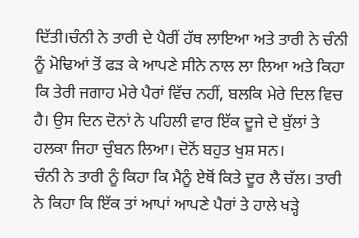ਦਿੱਤੀ।ਚੰਨੀ ਨੇ ਤਾਰੀ ਦੇ ਪੈਰੀਂ ਹੱਥ ਲਾਇਆ ਅਤੇ ਤਾਰੀ ਨੇ ਚੰਨੀ ਨੂੰ ਮੋਢਿਆਂ ਤੋਂ ਫੜ ਕੇ ਆਪਣੇ ਸੀਨੇ ਨਾਲ ਲਾ ਲਿਆ ਅਤੇ ਕਿਹਾ ਕਿ ਤੇਰੀ ਜਗਾਹ ਮੇਰੇ ਪੈਰਾਂ ਵਿੱਚ ਨਹੀਂ, ਬਲਕਿ ਮੇਰੇ ਦਿਲ ਵਿਚ ਹੈ। ਉਸ ਦਿਨ ਦੋਨਾਂ ਨੇ ਪਹਿਲੀ ਵਾਰ ਇੱਕ ਦੂਜੇ ਦੇ ਬੁੱਲਾਂ ਤੇ ਹਲਕਾ ਜਿਹਾ ਚੁੰਬਨ ਲਿਆ। ਦੋਨੋਂ ਬਹੁਤ ਖੁਸ਼ ਸਨ।
ਚੰਨੀ ਨੇ ਤਾਰੀ ਨੂੰ ਕਿਹਾ ਕਿ ਮੈਨੂੰ ਏਥੋਂ ਕਿਤੇ ਦੂਰ ਲੈ ਚੱਲ। ਤਾਰੀ ਨੇ ਕਿਹਾ ਕਿ ਇੱਕ ਤਾਂ ਆਪਾਂ ਆਪਣੇ ਪੈਰਾਂ ਤੇ ਹਾਲੇ ਖੜ੍ਹੇ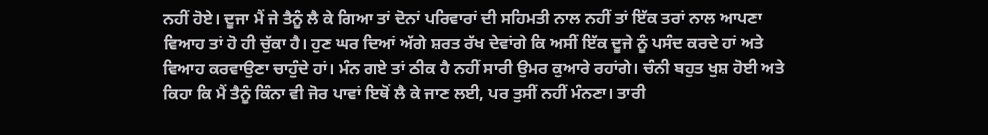ਨਹੀਂ ਹੋਏ। ਦੂਜਾ ਮੈਂ ਜੇ ਤੈਨੂੰ ਲੈ ਕੇ ਗਿਆ ਤਾਂ ਦੋਨਾਂ ਪਰਿਵਾਰਾਂ ਦੀ ਸਹਿਮਤੀ ਨਾਲ ਨਹੀਂ ਤਾਂ ਇੱਕ ਤਰਾਂ ਨਾਲ ਆਪਣਾ ਵਿਆਹ ਤਾਂ ਹੋ ਹੀ ਚੁੱਕਾ ਹੈ। ਹੁਣ ਘਰ ਦਿਆਂ ਅੱਗੇ ਸ਼ਰਤ ਰੱਖ ਦੇਵਾਂਗੇ ਕਿ ਅਸੀਂ ਇੱਕ ਦੂਜੇ ਨੂੰ ਪਸੰਦ ਕਰਦੇ ਹਾਂ ਅਤੇ ਵਿਆਹ ਕਰਵਾਉਣਾ ਚਾਹੁੰਦੇ ਹਾਂ। ਮੰਨ ਗਏ ਤਾਂ ਠੀਕ ਹੈ ਨਹੀਂ ਸਾਰੀ ਉਮਰ ਕੁਆਰੇ ਰਹਾਂਗੇ। ਚੰਨੀ ਬਹੁਤ ਖੁਸ਼ ਹੋਈ ਅਤੇ ਕਿਹਾ ਕਿ ਮੈਂ ਤੈਨੂੰ ਕਿੰਨਾ ਵੀ ਜੋਰ ਪਾਵਾਂ ਇਥੋਂ ਲੈ ਕੇ ਜਾਣ ਲਈ, ਪਰ ਤੁਸੀਂ ਨਹੀਂ ਮੰਨਣਾ। ਤਾਰੀ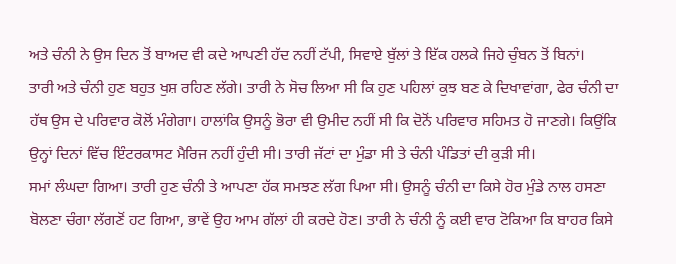ਅਤੇ ਚੰਨੀ ਨੇ ਉਸ ਦਿਨ ਤੋਂ ਬਾਅਦ ਵੀ ਕਦੇ ਆਪਣੀ ਹੱਦ ਨਹੀਂ ਟੱਪੀ, ਸਿਵਾਏ ਬੁੱਲਾਂ ਤੇ ਇੱਕ ਹਲਕੇ ਜਿਹੇ ਚੁੰਬਨ ਤੋਂ ਬਿਨਾਂ।
ਤਾਰੀ ਅਤੇ ਚੰਨੀ ਹੁਣ ਬਹੁਤ ਖੁਸ਼ ਰਹਿਣ ਲੱਗੇ। ਤਾਰੀ ਨੇ ਸੋਚ ਲਿਆ ਸੀ ਕਿ ਹੁਣ ਪਹਿਲਾਂ ਕੁਝ ਬਣ ਕੇ ਦਿਖਾਵਾਂਗਾ, ਫੇਰ ਚੰਨੀ ਦਾ ਹੱਥ ਉਸ ਦੇ ਪਰਿਵਾਰ ਕੋਲੋਂ ਮੰਗੇਗਾ। ਹਾਲਾਂਕਿ ਉਸਨੂੰ ਭੋਰਾ ਵੀ ਉਮੀਦ ਨਹੀਂ ਸੀ ਕਿ ਦੋਨੋਂ ਪਰਿਵਾਰ ਸਹਿਮਤ ਹੋ ਜਾਣਗੇ। ਕਿਉਂਕਿ ਉਨ੍ਹਾਂ ਦਿਨਾਂ ਵਿੱਚ ਇੰਟਰਕਾਸਟ ਮੈਰਿਜ ਨਹੀਂ ਹੁੰਦੀ ਸੀ। ਤਾਰੀ ਜੱਟਾਂ ਦਾ ਮੁੰਡਾ ਸੀ ਤੇ ਚੰਨੀ ਪੰਡਿਤਾਂ ਦੀ ਕੁੜੀ ਸੀ।
ਸਮਾਂ ਲੰਘਦਾ ਗਿਆ। ਤਾਰੀ ਹੁਣ ਚੰਨੀ ਤੇ ਆਪਣਾ ਹੱਕ ਸਮਝਣ ਲੱਗ ਪਿਆ ਸੀ। ਉਸਨੂੰ ਚੰਨੀ ਦਾ ਕਿਸੇ ਹੋਰ ਮੁੰਡੇ ਨਾਲ ਹਸਣਾ ਬੋਲਣਾ ਚੰਗਾ ਲੱਗਣੋਂ ਹਟ ਗਿਆ, ਭਾਵੇਂ ਉਹ ਆਮ ਗੱਲਾਂ ਹੀ ਕਰਦੇ ਹੋਣ। ਤਾਰੀ ਨੇ ਚੰਨੀ ਨੂੰ ਕਈ ਵਾਰ ਟੋਕਿਆ ਕਿ ਬਾਹਰ ਕਿਸੇ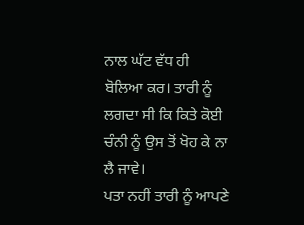ਨਾਲ ਘੱਟ ਵੱਧ ਹੀ ਬੋਲਿਆ ਕਰ। ਤਾਰੀ ਨੂੰ ਲਗਦਾ ਸੀ ਕਿ ਕਿਤੇ ਕੋਈ ਚੰਨੀ ਨੂੰ ਉਸ ਤੋਂ ਖੋਹ ਕੇ ਨਾ ਲੈ ਜਾਵੇ।
ਪਤਾ ਨਹੀਂ ਤਾਰੀ ਨੂੰ ਆਪਣੇ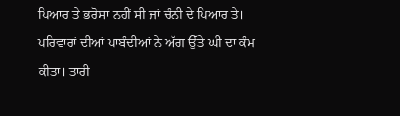ਪਿਆਰ ਤੇ ਭਰੋਸਾ ਨਹੀਂ ਸੀ ਜਾਂ ਚੰਨੀ ਦੇ ਪਿਆਰ ਤੇ। ਪਰਿਵਾਰਾਂ ਦੀਆਂ ਪਾਬੰਦੀਆਂ ਨੇ ਅੱਗ ਉੱਤੇ ਘੀ ਦਾ ਕੰਮ ਕੀਤਾ। ਤਾਰੀ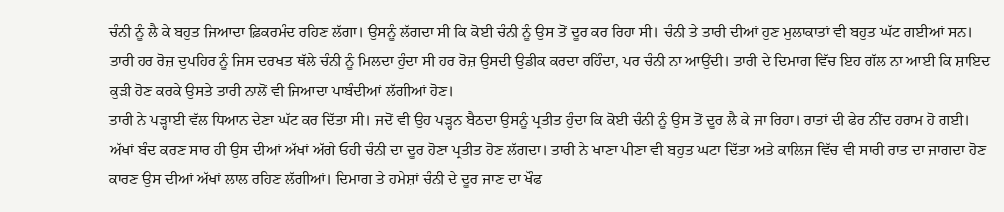ਚੰਨੀ ਨੂੰ ਲੈ ਕੇ ਬਹੁਤ ਜਿਆਦਾ ਫ਼ਿਕਰਮੰਦ ਰਹਿਣ ਲੱਗਾ। ਉਸਨੂੰ ਲੱਗਦਾ ਸੀ ਕਿ ਕੋਈ ਚੰਨੀ ਨੂੰ ਉਸ ਤੋਂ ਦੂਰ ਕਰ ਰਿਹਾ ਸੀ। ਚੰਨੀ ਤੇ ਤਾਰੀ ਦੀਆਂ ਹੁਣ ਮੁਲਾਕਾਤਾਂ ਵੀ ਬਹੁਤ ਘੱਟ ਗਈਆਂ ਸਨ। ਤਾਰੀ ਹਰ ਰੋਜ਼ ਦੁਪਹਿਰ ਨੂੰ ਜਿਸ ਦਰਖਤ ਥੱਲੇ ਚੰਨੀ ਨੂੰ ਮਿਲਦਾ ਹੁੰਦਾ ਸੀ ਹਰ ਰੋਜ਼ ਉਸਦੀ ਉਡੀਕ ਕਰਦਾ ਰਹਿੰਦਾ, ਪਰ ਚੰਨੀ ਨਾ ਆਉਂਦੀ। ਤਾਰੀ ਦੇ ਦਿਮਾਗ ਵਿੱਚ ਇਹ ਗੱਲ ਨਾ ਆਈ ਕਿ ਸ਼ਾਇਦ ਕੁੜੀ ਹੋਣ ਕਰਕੇ ਉਸਤੇ ਤਾਰੀ ਨਾਲੋਂ ਵੀ ਜਿਆਦਾ ਪਾਬੰਦੀਆਂ ਲੱਗੀਆਂ ਹੋਣ।
ਤਾਰੀ ਨੇ ਪੜ੍ਹਾਈ ਵੱਲ ਧਿਆਨ ਦੇਣਾ ਘੱਟ ਕਰ ਦਿੱਤਾ ਸੀ। ਜਦੋਂ ਵੀ ਉਹ ਪੜ੍ਹਨ ਬੈਠਦਾ ਉਸਨੂੰ ਪ੍ਰਤੀਤ ਹੁੰਦਾ ਕਿ ਕੋਈ ਚੰਨੀ ਨੂੰ ਉਸ ਤੋਂ ਦੂਰ ਲੈ ਕੇ ਜਾ ਰਿਹਾ। ਰਾਤਾਂ ਦੀ ਫੇਰ ਨੀਂਦ ਹਰਾਮ ਹੋ ਗਈ। ਅੱਖਾਂ ਬੰਦ ਕਰਣ ਸਾਰ ਹੀ ਉਸ ਦੀਆਂ ਅੱਖਾਂ ਅੱਗੇ ਓਹੀ ਚੰਨੀ ਦਾ ਦੂਰ ਹੋਣਾ ਪ੍ਰਤੀਤ ਹੋਣ ਲੱਗਦਾ। ਤਾਰੀ ਨੇ ਖਾਣਾ ਪੀਣਾ ਵੀ ਬਹੁਤ ਘਟਾ ਦਿੱਤਾ ਅਤੇ ਕਾਲਿਜ ਵਿੱਚ ਵੀ ਸਾਰੀ ਰਾਤ ਦਾ ਜਾਗਦਾ ਹੋਣ ਕਾਰਣ ਉਸ ਦੀਆਂ ਅੱਖਾਂ ਲਾਲ ਰਹਿਣ ਲੱਗੀਆਂ। ਦਿਮਾਗ ਤੇ ਹਮੇਸ਼ਾਂ ਚੰਨੀ ਦੇ ਦੂਰ ਜਾਣ ਦਾ ਖੌਫ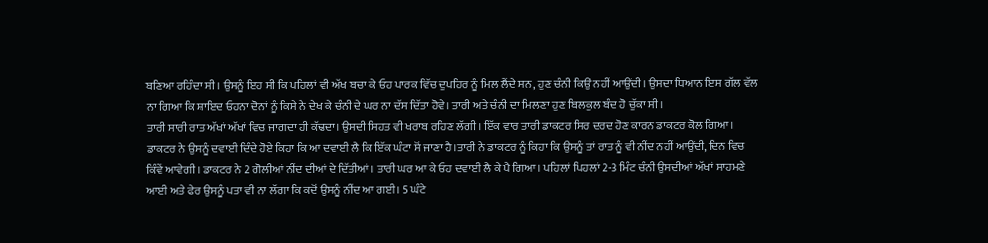ਬਣਿਆ ਰਹਿੰਦਾ ਸੀ। ਉਸਨੂੰ ਇਹ ਸੀ ਕਿ ਪਹਿਲਾਂ ਵੀ ਅੱਖ ਬਚਾ ਕੇ ਓਹ ਪਾਰਕ ਵਿੱਚ ਦੁਪਹਿਰ ਨੂੰ ਮਿਲ ਲੈਂਦੇ ਸਨ, ਹੁਣ ਚੰਨੀ ਕਿਉਂ ਨਹੀਂ ਆਉਂਦੀ। ਉਸਦਾ ਧਿਆਨ ਇਸ ਗੱਲ ਵੱਲ ਨਾ ਗਿਆ ਕਿ ਸ਼ਾਇਦ ਓਹਨਾ ਦੋਨਾਂ ਨੂੰ ਕਿਸੇ ਨੇ ਦੇਖ ਕੇ ਚੰਨੀ ਦੇ ਘਰ ਨਾ ਦੱਸ ਦਿੱਤਾ ਹੋਵੇ। ਤਾਰੀ ਅਤੇ ਚੰਨੀ ਦਾ ਮਿਲਣਾ ਹੁਣ ਬਿਲਕੁਲ ਬੰਦ ਹੋ ਚੁੱਕਾ ਸੀ।
ਤਾਰੀ ਸਾਰੀ ਰਾਤ ਅੱਖਾਂ ਅੱਖਾਂ ਵਿਚ ਜਾਗਦਾ ਹੀ ਕੱਢਦਾ। ਉਸਦੀ ਸਿਹਤ ਵੀ ਖਰਾਬ ਰਹਿਣ ਲੱਗੀ। ਇੱਕ ਵਾਰ ਤਾਰੀ ਡਾਕਟਰ ਸਿਰ ਦਰਦ ਹੋਣ ਕਾਰਨ ਡਾਕਟਰ ਕੋਲ ਗਿਆ। ਡਾਕਟਰ ਨੇ ਉਸਨੂੰ ਦਵਾਈ ਦਿੰਦੇ ਹੋਏ ਕਿਹਾ ਕਿ ਆ ਦਵਾਈ ਲੈ ਕਿ ਇੱਕ ਘੰਟਾ ਸੋਂ ਜਾਣਾ ਹੈ।ਤਾਰੀ ਨੇ ਡਾਕਟਰ ਨੂੰ ਕਿਹਾ ਕਿ ਉਸਨੂੰ ਤਾਂ ਰਾਤ ਨੂੰ ਵੀ ਨੀਂਦ ਨਹੀਂ ਆਉਂਦੀ, ਦਿਨ ਵਿਚ ਕਿੰਵੇਂ ਆਵੇਗੀ। ਡਾਕਟਰ ਨੇ 2 ਗੋਲੀਆਂ ਨੀਂਦ ਦੀਆਂ ਦੇ ਦਿੱਤੀਆਂ। ਤਾਰੀ ਘਰ ਆ ਕੇ ਓਹ ਦਵਾਈ ਲੈ ਕੇ ਪੈ ਗਿਆ। ਪਹਿਲਾਂ ਪਿਹਲਾਂ 2-3 ਮਿੰਟ ਚੰਨੀ ਉਸਦੀਆਂ ਅੱਖਾਂ ਸਾਹਮਣੇ ਆਈ ਅਤੇ ਫੇਰ ਉਸਨੂੰ ਪਤਾ ਵੀ ਨਾ ਲੱਗਾ ਕਿ ਕਦੋਂ ਉਸਨੂੰ ਨੀਂਦ ਆ ਗਈ। 5 ਘੰਟੇ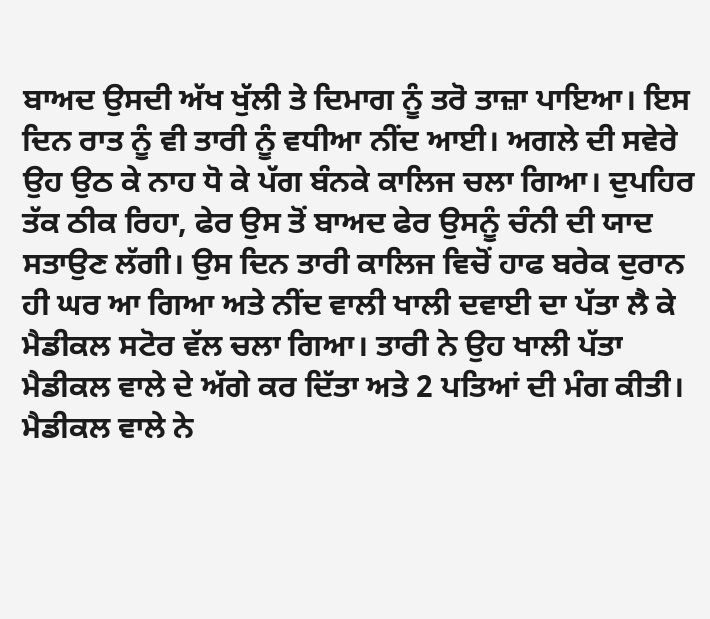ਬਾਅਦ ਉਸਦੀ ਅੱਖ ਖੁੱਲੀ ਤੇ ਦਿਮਾਗ ਨੂੰ ਤਰੋ ਤਾਜ਼ਾ ਪਾਇਆ। ਇਸ ਦਿਨ ਰਾਤ ਨੂੰ ਵੀ ਤਾਰੀ ਨੂੰ ਵਧੀਆ ਨੀਂਦ ਆਈ। ਅਗਲੇ ਦੀ ਸਵੇਰੇ ਉਹ ਉਠ ਕੇ ਨਾਹ ਧੋ ਕੇ ਪੱਗ ਬੰਨਕੇ ਕਾਲਿਜ ਚਲਾ ਗਿਆ। ਦੁਪਹਿਰ ਤੱਕ ਠੀਕ ਰਿਹਾ, ਫੇਰ ਉਸ ਤੋਂ ਬਾਅਦ ਫੇਰ ਉਸਨੂੰ ਚੰਨੀ ਦੀ ਯਾਦ ਸਤਾਉਣ ਲੱਗੀ। ਉਸ ਦਿਨ ਤਾਰੀ ਕਾਲਿਜ ਵਿਚੋਂ ਹਾਫ ਬਰੇਕ ਦੁਰਾਨ ਹੀ ਘਰ ਆ ਗਿਆ ਅਤੇ ਨੀਂਦ ਵਾਲੀ ਖਾਲੀ ਦਵਾਈ ਦਾ ਪੱਤਾ ਲੈ ਕੇ ਮੈਡੀਕਲ ਸਟੋਰ ਵੱਲ ਚਲਾ ਗਿਆ। ਤਾਰੀ ਨੇ ਉਹ ਖਾਲੀ ਪੱਤਾ ਮੈਡੀਕਲ ਵਾਲੇ ਦੇ ਅੱਗੇ ਕਰ ਦਿੱਤਾ ਅਤੇ 2 ਪਤਿਆਂ ਦੀ ਮੰਗ ਕੀਤੀ। ਮੈਡੀਕਲ ਵਾਲੇ ਨੇ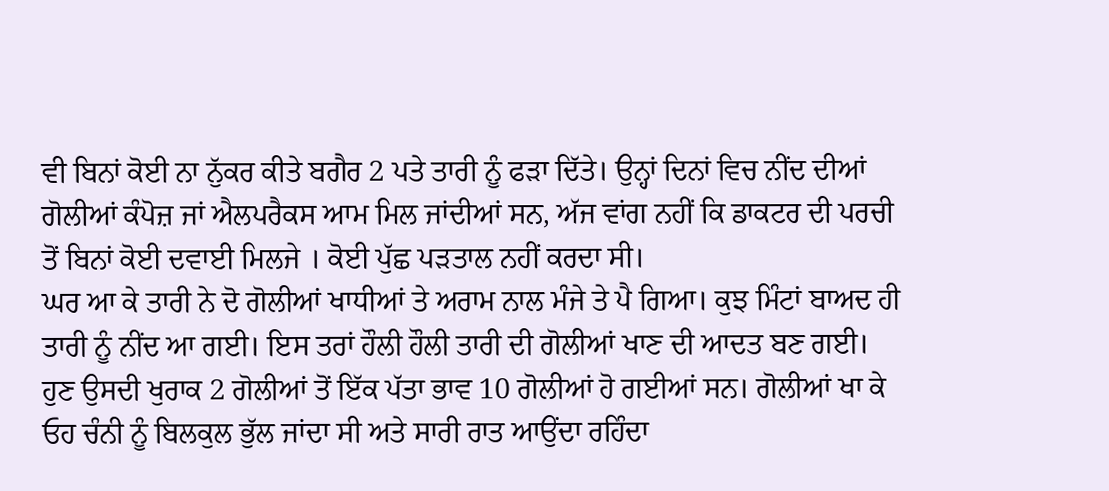ਵੀ ਬਿਨਾਂ ਕੋਈ ਨਾ ਨੁੱਕਰ ਕੀਤੇ ਬਗੈਰ 2 ਪਤੇ ਤਾਰੀ ਨੂੰ ਫੜਾ ਦਿੱਤੇ। ਉਨ੍ਹਾਂ ਦਿਨਾਂ ਵਿਚ ਨੀਂਦ ਦੀਆਂ ਗੋਲੀਆਂ ਕੰਪੋਜ਼ ਜਾਂ ਐਲਪਰੈਕਸ ਆਮ ਮਿਲ ਜਾਂਦੀਆਂ ਸਨ, ਅੱਜ ਵਾਂਗ ਨਹੀਂ ਕਿ ਡਾਕਟਰ ਦੀ ਪਰਚੀ ਤੋਂ ਬਿਨਾਂ ਕੋਈ ਦਵਾਈ ਮਿਲਜੇ । ਕੋਈ ਪੁੱਛ ਪੜਤਾਲ ਨਹੀਂ ਕਰਦਾ ਸੀ।
ਘਰ ਆ ਕੇ ਤਾਰੀ ਨੇ ਦੋ ਗੋਲੀਆਂ ਖਾਧੀਆਂ ਤੇ ਅਰਾਮ ਨਾਲ ਮੰਜੇ ਤੇ ਪੈ ਗਿਆ। ਕੁਝ ਮਿੰਟਾਂ ਬਾਅਦ ਹੀ ਤਾਰੀ ਨੂੰ ਨੀਂਦ ਆ ਗਈ। ਇਸ ਤਰਾਂ ਹੌਲੀ ਹੌਲੀ ਤਾਰੀ ਦੀ ਗੋਲੀਆਂ ਖਾਣ ਦੀ ਆਦਤ ਬਣ ਗਈ। ਹੁਣ ਉਸਦੀ ਖੁਰਾਕ 2 ਗੋਲੀਆਂ ਤੋਂ ਇੱਕ ਪੱਤਾ ਭਾਵ 10 ਗੋਲੀਆਂ ਹੋ ਗਈਆਂ ਸਨ। ਗੋਲੀਆਂ ਖਾ ਕੇ ਓਹ ਚੰਨੀ ਨੂੰ ਬਿਲਕੁਲ ਭੁੱਲ ਜਾਂਦਾ ਸੀ ਅਤੇ ਸਾਰੀ ਰਾਤ ਆਉਂਦਾ ਰਹਿੰਦਾ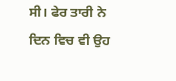ਸੀ। ਫੇਰ ਤਾਰੀ ਨੇ ਦਿਨ ਵਿਚ ਵੀ ਉਹ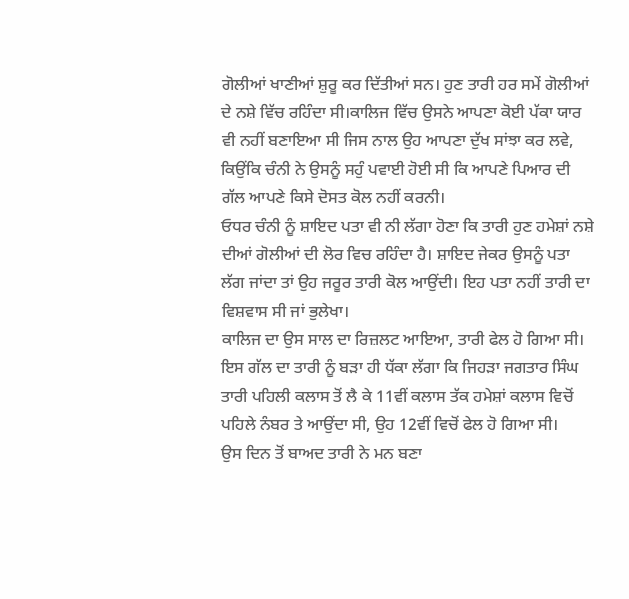ਗੋਲੀਆਂ ਖਾਣੀਆਂ ਸ਼ੁਰੂ ਕਰ ਦਿੱਤੀਆਂ ਸਨ। ਹੁਣ ਤਾਰੀ ਹਰ ਸਮੇਂ ਗੋਲੀਆਂ ਦੇ ਨਸ਼ੇ ਵਿੱਚ ਰਹਿੰਦਾ ਸੀ।ਕਾਲਿਜ ਵਿੱਚ ਉਸਨੇ ਆਪਣਾ ਕੋਈ ਪੱਕਾ ਯਾਰ ਵੀ ਨਹੀਂ ਬਣਾਇਆ ਸੀ ਜਿਸ ਨਾਲ ਉਹ ਆਪਣਾ ਦੁੱਖ ਸਾਂਝਾ ਕਰ ਲਵੇ, ਕਿਉਂਕਿ ਚੰਨੀ ਨੇ ਉਸਨੂੰ ਸਹੁੰ ਪਵਾਈ ਹੋਈ ਸੀ ਕਿ ਆਪਣੇ ਪਿਆਰ ਦੀ ਗੱਲ ਆਪਣੇ ਕਿਸੇ ਦੋਸਤ ਕੋਲ ਨਹੀਂ ਕਰਨੀ।
ਓਧਰ ਚੰਨੀ ਨੂੰ ਸ਼ਾਇਦ ਪਤਾ ਵੀ ਨੀ ਲੱਗਾ ਹੋਣਾ ਕਿ ਤਾਰੀ ਹੁਣ ਹਮੇਸ਼ਾਂ ਨਸ਼ੇ ਦੀਆਂ ਗੋਲੀਆਂ ਦੀ ਲੋਰ ਵਿਚ ਰਹਿੰਦਾ ਹੈ। ਸ਼ਾਇਦ ਜੇਕਰ ਉਸਨੂੰ ਪਤਾ ਲੱਗ ਜਾਂਦਾ ਤਾਂ ਉਹ ਜਰੂਰ ਤਾਰੀ ਕੋਲ ਆਉਂਦੀ। ਇਹ ਪਤਾ ਨਹੀਂ ਤਾਰੀ ਦਾ ਵਿਸ਼ਵਾਸ ਸੀ ਜਾਂ ਭੁਲੇਖਾ।
ਕਾਲਿਜ ਦਾ ਉਸ ਸਾਲ ਦਾ ਰਿਜ਼ਲਟ ਆਇਆ, ਤਾਰੀ ਫੇਲ ਹੋ ਗਿਆ ਸੀ। ਇਸ ਗੱਲ ਦਾ ਤਾਰੀ ਨੂੰ ਬੜਾ ਹੀ ਧੱਕਾ ਲੱਗਾ ਕਿ ਜਿਹੜਾ ਜਗਤਾਰ ਸਿੰਘ ਤਾਰੀ ਪਹਿਲੀ ਕਲਾਸ ਤੋਂ ਲੈ ਕੇ 11ਵੀਂ ਕਲਾਸ ਤੱਕ ਹਮੇਸ਼ਾਂ ਕਲਾਸ ਵਿਚੋਂ ਪਹਿਲੇ ਨੰਬਰ ਤੇ ਆਉਂਦਾ ਸੀ, ਉਹ 12ਵੀਂ ਵਿਚੋਂ ਫੇਲ ਹੋ ਗਿਆ ਸੀ।
ਉਸ ਦਿਨ ਤੋਂ ਬਾਅਦ ਤਾਰੀ ਨੇ ਮਨ ਬਣਾ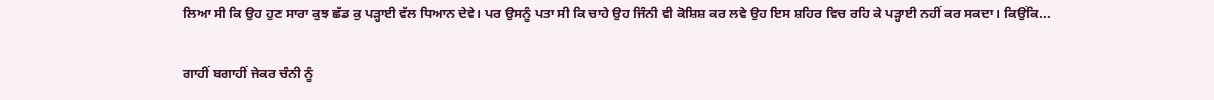ਲਿਆ ਸੀ ਕਿ ਉਹ ਹੁਣ ਸਾਰਾ ਕੁਝ ਛੱਡ ਕੁ ਪੜ੍ਹਾਈ ਵੱਲ ਧਿਆਨ ਦੇਵੇ। ਪਰ ਉਸਨੂੰ ਪਤਾ ਸੀ ਕਿ ਚਾਹੇ ਉਹ ਜਿੰਨੀ ਵੀ ਕੋਸ਼ਿਸ਼ ਕਰ ਲਵੇ ਉਹ ਇਸ ਸ਼ਹਿਰ ਵਿਚ ਰਹਿ ਕੇ ਪੜ੍ਹਾਈ ਨਹੀਂ ਕਰ ਸਕਦਾ। ਕਿਉਂਕਿ...

ਗਾਹੀਂ ਬਗਾਹੀਂ ਜੇਕਰ ਚੰਨੀ ਨੂੰ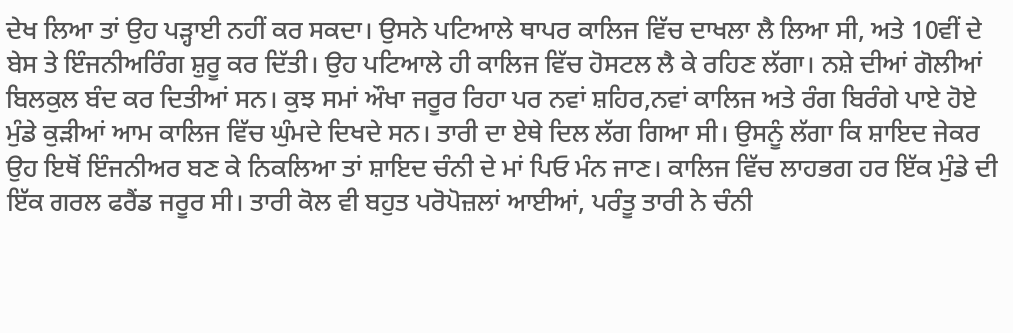ਦੇਖ ਲਿਆ ਤਾਂ ਉਹ ਪੜ੍ਹਾਈ ਨਹੀਂ ਕਰ ਸਕਦਾ। ਉਸਨੇ ਪਟਿਆਲੇ ਥਾਪਰ ਕਾਲਿਜ ਵਿੱਚ ਦਾਖਲਾ ਲੈ ਲਿਆ ਸੀ, ਅਤੇ 10ਵੀਂ ਦੇ ਬੇਸ ਤੇ ਇੰਜਨੀਅਰਿੰਗ ਸ਼ੁਰੂ ਕਰ ਦਿੱਤੀ। ਉਹ ਪਟਿਆਲੇ ਹੀ ਕਾਲਿਜ ਵਿੱਚ ਹੋਸਟਲ ਲੈ ਕੇ ਰਹਿਣ ਲੱਗਾ। ਨਸ਼ੇ ਦੀਆਂ ਗੋਲੀਆਂ ਬਿਲਕੁਲ ਬੰਦ ਕਰ ਦਿਤੀਆਂ ਸਨ। ਕੁਝ ਸਮਾਂ ਔਖਾ ਜਰੂਰ ਰਿਹਾ ਪਰ ਨਵਾਂ ਸ਼ਹਿਰ,ਨਵਾਂ ਕਾਲਿਜ ਅਤੇ ਰੰਗ ਬਿਰੰਗੇ ਪਾਏ ਹੋਏ ਮੁੰਡੇ ਕੁੜੀਆਂ ਆਮ ਕਾਲਿਜ ਵਿੱਚ ਘੁੰਮਦੇ ਦਿਖਦੇ ਸਨ। ਤਾਰੀ ਦਾ ਏਥੇ ਦਿਲ ਲੱਗ ਗਿਆ ਸੀ। ਉਸਨੂੰ ਲੱਗਾ ਕਿ ਸ਼ਾਇਦ ਜੇਕਰ ਉਹ ਇਥੋਂ ਇੰਜਨੀਅਰ ਬਣ ਕੇ ਨਿਕਲਿਆ ਤਾਂ ਸ਼ਾਇਦ ਚੰਨੀ ਦੇ ਮਾਂ ਪਿਓ ਮੰਨ ਜਾਣ। ਕਾਲਿਜ ਵਿੱਚ ਲਾਹਭਗ ਹਰ ਇੱਕ ਮੁੰਡੇ ਦੀ ਇੱਕ ਗਰਲ ਫਰੈਂਡ ਜਰੂਰ ਸੀ। ਤਾਰੀ ਕੋਲ ਵੀ ਬਹੁਤ ਪਰੋਪੋਜ਼ਲਾਂ ਆਈਆਂ, ਪਰੰਤੂ ਤਾਰੀ ਨੇ ਚੰਨੀ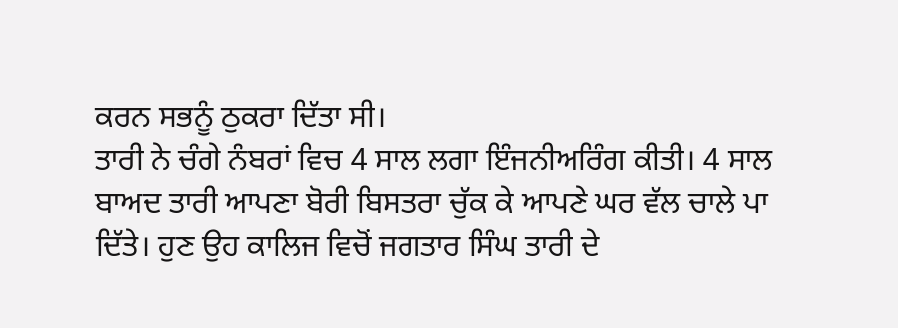ਕਰਨ ਸਭਨੂੰ ਠੁਕਰਾ ਦਿੱਤਾ ਸੀ।
ਤਾਰੀ ਨੇ ਚੰਗੇ ਨੰਬਰਾਂ ਵਿਚ 4 ਸਾਲ ਲਗਾ ਇੰਜਨੀਅਰਿੰਗ ਕੀਤੀ। 4 ਸਾਲ ਬਾਅਦ ਤਾਰੀ ਆਪਣਾ ਬੋਰੀ ਬਿਸਤਰਾ ਚੁੱਕ ਕੇ ਆਪਣੇ ਘਰ ਵੱਲ ਚਾਲੇ ਪਾ ਦਿੱਤੇ। ਹੁਣ ਉਹ ਕਾਲਿਜ ਵਿਚੋਂ ਜਗਤਾਰ ਸਿੰਘ ਤਾਰੀ ਦੇ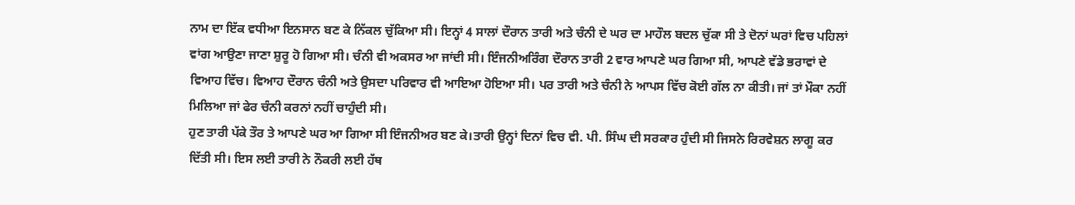ਨਾਮ ਦਾ ਇੱਕ ਵਧੀਆ ਇਨਸਾਨ ਬਣ ਕੇ ਨਿੱਕਲ ਚੁੱਕਿਆ ਸੀ। ਇਨ੍ਹਾਂ 4 ਸਾਲਾਂ ਦੌਰਾਨ ਤਾਰੀ ਅਤੇ ਚੰਨੀ ਦੇ ਘਰ ਦਾ ਮਾਹੌਲ ਬਦਲ ਚੁੱਕਾ ਸੀ ਤੇ ਦੋਨਾਂ ਘਰਾਂ ਵਿਚ ਪਹਿਲਾਂ ਵਾਂਗ ਆਉਣਾ ਜਾਣਾ ਸ਼ੁਰੂ ਹੋ ਗਿਆ ਸੀ। ਚੰਨੀ ਵੀ ਅਕਸਰ ਆ ਜਾਂਦੀ ਸੀ। ਇੰਜਨੀਅਰਿੰਗ ਦੌਰਾਨ ਤਾਰੀ 2 ਵਾਰ ਆਪਣੇ ਘਰ ਗਿਆ ਸੀ, ਆਪਣੇ ਵੱਡੇ ਭਰਾਵਾਂ ਦੇ ਵਿਆਹ ਵਿੱਚ। ਵਿਆਹ ਦੌਰਾਨ ਚੰਨੀ ਅਤੇ ਉਸਦਾ ਪਰਿਵਾਰ ਵੀ ਆਇਆ ਹੋਇਆ ਸੀ। ਪਰ ਤਾਰੀ ਅਤੇ ਚੰਨੀ ਨੇ ਆਪਸ ਵਿੱਚ ਕੋਈ ਗੱਲ ਨਾ ਕੀਤੀ। ਜਾਂ ਤਾਂ ਮੌਕਾ ਨਹੀਂ ਮਿਲਿਆ ਜਾਂ ਫੇਰ ਚੰਨੀ ਕਰਨਾਂ ਨਹੀਂ ਚਾਹੁੰਦੀ ਸੀ।
ਹੁਣ ਤਾਰੀ ਪੱਕੇ ਤੌਰ ਤੇ ਆਪਣੇ ਘਰ ਆ ਗਿਆ ਸੀ ਇੰਜਨੀਅਰ ਬਣ ਕੇ।ਤਾਰੀ ਉਨ੍ਹਾਂ ਦਿਨਾਂ ਵਿਚ ਵੀ. ਪੀ. ਸਿੰਘ ਦੀ ਸਰਕਾਰ ਹੁੰਦੀ ਸੀ ਜਿਸਨੇ ਰਿਰਵੇਸ਼ਨ ਲਾਗੂ ਕਰ ਦਿੱਤੀ ਸੀ। ਇਸ ਲਈ ਤਾਰੀ ਨੇ ਨੌਕਰੀ ਲਈ ਹੱਥ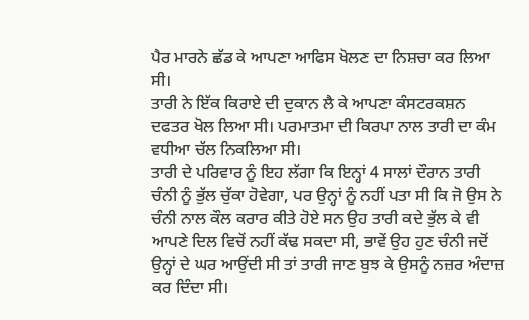ਪੈਰ ਮਾਰਨੇ ਛੱਡ ਕੇ ਆਪਣਾ ਆਫਿਸ ਖੋਲਣ ਦਾ ਨਿਸ਼ਚਾ ਕਰ ਲਿਆ ਸੀ।
ਤਾਰੀ ਨੇ ਇੱਕ ਕਿਰਾਏ ਦੀ ਦੁਕਾਨ ਲੈ ਕੇ ਆਪਣਾ ਕੰਸਟਰਕਸ਼ਨ ਦਫਤਰ ਖੋਲ ਲਿਆ ਸੀ। ਪਰਮਾਤਮਾ ਦੀ ਕਿਰਪਾ ਨਾਲ ਤਾਰੀ ਦਾ ਕੰਮ ਵਧੀਆ ਚੱਲ ਨਿਕਲਿਆ ਸੀ।
ਤਾਰੀ ਦੇ ਪਰਿਵਾਰ ਨੂੰ ਇਹ ਲੱਗਾ ਕਿ ਇਨ੍ਹਾਂ 4 ਸਾਲਾਂ ਦੌਰਾਨ ਤਾਰੀ ਚੰਨੀ ਨੂੰ ਭੁੱਲ ਚੁੱਕਾ ਹੋਵੇਗਾ, ਪਰ ਉਨ੍ਹਾਂ ਨੂੰ ਨਹੀਂ ਪਤਾ ਸੀ ਕਿ ਜੋ ਉਸ ਨੇ ਚੰਨੀ ਨਾਲ ਕੌਲ ਕਰਾਰ ਕੀਤੇ ਹੋਏ ਸਨ ਉਹ ਤਾਰੀ ਕਦੇ ਭੁੱਲ ਕੇ ਵੀ ਆਪਣੇ ਦਿਲ ਵਿਚੋਂ ਨਹੀਂ ਕੱਢ ਸਕਦਾ ਸੀ, ਭਾਵੇਂ ਉਹ ਹੁਣ ਚੰਨੀ ਜਦੋਂ ਉਨ੍ਹਾਂ ਦੇ ਘਰ ਆਉਂਦੀ ਸੀ ਤਾਂ ਤਾਰੀ ਜਾਣ ਬੁਝ ਕੇ ਉਸਨੂੰ ਨਜ਼ਰ ਅੰਦਾਜ਼ ਕਰ ਦਿੰਦਾ ਸੀ।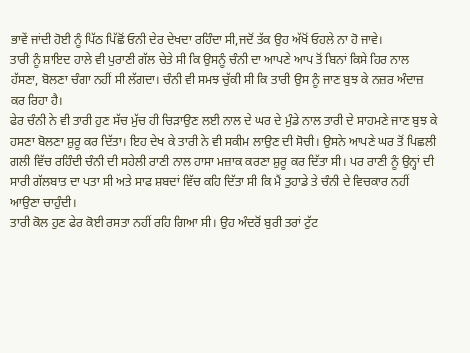ਭਾਵੇਂ ਜਾਂਦੀ ਹੋਈ ਨੂੰ ਪਿੱਠ ਪਿੱਛੋਂ ਓਨੀ ਦੇਰ ਦੇਖਦਾ ਰਹਿੰਦਾ ਸੀ,ਜਦੋਂ ਤੱਕ ਉਹ ਅੱਖੋਂ ਓਹਲੇ ਨਾ ਹੋ ਜਾਵੇ।
ਤਾਰੀ ਨੂੰ ਸ਼ਾਇਦ ਹਾਲੇ ਵੀ ਪੁਰਾਣੀ ਗੱਲ ਚੇਤੇ ਸੀ ਕਿ ਉਸਨੂੰ ਚੰਨੀ ਦਾ ਆਪਣੇ ਆਪ ਤੋਂ ਬਿਨਾਂ ਕਿਸੇ ਹਿਰ ਨਾਲ ਹੱਸਣਾ, ਬੋਲਣਾ ਚੰਗਾ ਨਹੀਂ ਸੀ ਲੱਗਦਾ। ਚੰਨੀ ਵੀ ਸਮਝ ਚੁੱਕੀ ਸੀ ਕਿ ਤਾਰੀ ਉਸ ਨੂੰ ਜਾਣ ਬੁਝ ਕੇ ਨਜ਼ਰ ਅੰਦਾਜ਼ ਕਰ ਰਿਹਾ ਹੈ।
ਫੇਰ ਚੰਨੀ ਨੇ ਵੀ ਤਾਰੀ ਹੁਣ ਸੱਚ ਮੁੱਚ ਹੀ ਚਿੜਾਉਣ ਲਈ ਨਾਲ ਦੇ ਘਰ ਦੇ ਮੁੰਡੇ ਨਾਲ ਤਾਰੀ ਦੇ ਸਾਹਮਣੇ ਜਾਣ ਬੁਝ ਕੇ ਹਸਣਾ ਬੋਲਣਾ ਸ਼ੁਰੂ ਕਰ ਦਿੱਤਾ। ਇਹ ਦੇਖ ਕੇ ਤਾਰੀ ਨੇ ਵੀ ਸਕੀਮ ਲਾਉਣ ਦੀ ਸੋਚੀ। ਉਸਨੇ ਆਪਣੇ ਘਰ ਤੋਂ ਪਿਛਲੀ ਗਲੀ ਵਿੱਚ ਰਹਿੰਦੀ ਚੰਨੀ ਦੀ ਸਹੇਲੀ ਰਾਣੀ ਨਾਲ ਹਾਸਾ ਮਜ਼ਾਕ ਕਰਣਾ ਸ਼ੁਰੂ ਕਰ ਦਿੱਤਾ ਸੀ। ਪਰ ਰਾਣੀ ਨੂੰ ਉਨ੍ਹਾਂ ਦੀ ਸਾਰੀ ਗੱਲਬਾਤ ਦਾ ਪਤਾ ਸੀ ਅਤੇ ਸਾਫ ਸ਼ਬਦਾਂ ਵਿੱਚ ਕਹਿ ਦਿੱਤਾ ਸੀ ਕਿ ਮੈਂ ਤੁਹਾਡੇ ਤੇ ਚੰਨੀ ਦੇ ਵਿਚਕਾਰ ਨਹੀਂ ਆਉਣਾ ਚਾਹੁੰਦੀ।
ਤਾਰੀ ਕੋਲ ਹੁਣ ਫੇਰ ਕੋਈ ਰਸਤਾ ਨਹੀਂ ਰਹਿ ਗਿਆ ਸੀ। ਉਹ ਅੰਦਰੋਂ ਬੁਰੀ ਤਰਾਂ ਟੁੱਟ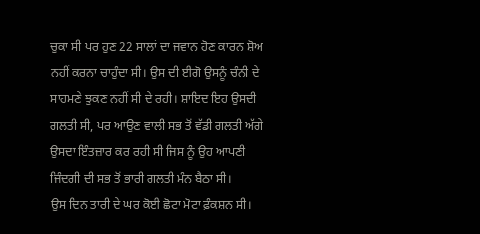ਚੁਕਾ ਸੀ ਪਰ ਹੁਣ 22 ਸਾਲਾਂ ਦਾ ਜਵਾਨ ਹੋਣ ਕਾਰਨ ਸ਼ੋਅ ਨਹੀਂ ਕਰਨਾ ਚਾਹੁੰਦਾ ਸੀ। ਉਸ ਦੀ ਈਗੋ ਉਸਨੂੰ ਚੰਨੀ ਦੇ ਸਾਹਮਣੇ ਝੁਕਣ ਨਹੀਂ ਸੀ ਦੇ ਰਹੀ। ਸ਼ਾਇਦ ਇਹ ਉਸਦੀ ਗਲਤੀ ਸੀ, ਪਰ ਆਉਣ ਵਾਲੀ ਸਭ ਤੋਂ ਵੱਡੀ ਗਲਤੀ ਅੱਗੇ ਉਸਦਾ ਇੰਤਜ਼ਾਰ ਕਰ ਰਹੀ ਸੀ ਜਿਸ ਨੂੰ ਉਹ ਆਪਣੀ ਜਿੰਦਗੀ ਦੀ ਸਭ ਤੋਂ ਭਾਰੀ ਗਲਤੀ ਮੰਨ ਬੈਠਾ ਸੀ।
ਉਸ ਦਿਨ ਤਾਰੀ ਦੇ ਘਰ ਕੋਈ ਛੋਟਾ ਮੋਟਾ ਫ਼ੰਕਸ਼ਨ ਸੀ।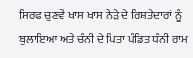ਸਿਰਫ ਚੁਣਵੇਂ ਖਾਸ ਖਾਸ ਨੇੜੇ ਦੇ ਰਿਸ਼ਤੇਦਾਰਾਂ ਨੂੰ ਬੁਲਾਇਆ ਅਤੇ ਚੰਨੀ ਦੇ ਪਿਤਾ ਪੰਡਿਤ ਧੰਨੀ ਰਾਮ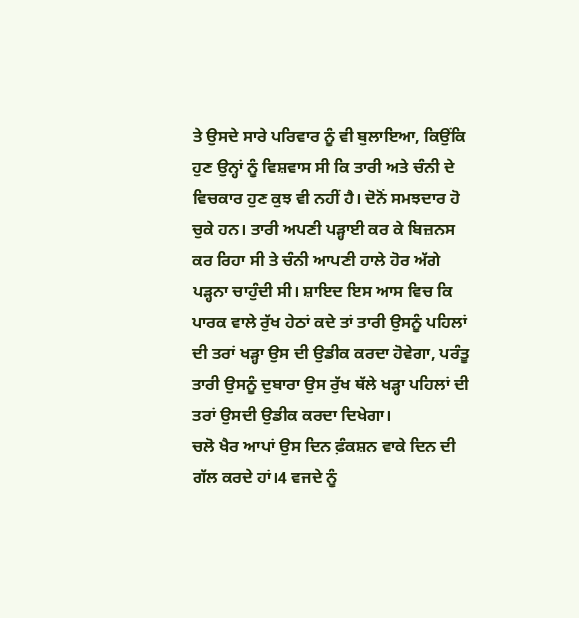ਤੇ ਉਸਦੇ ਸਾਰੇ ਪਰਿਵਾਰ ਨੂੰ ਵੀ ਬੁਲਾਇਆ, ਕਿਉਂਕਿ ਹੁਣ ਉਨ੍ਹਾਂ ਨੂੰ ਵਿਸ਼ਵਾਸ ਸੀ ਕਿ ਤਾਰੀ ਅਤੇ ਚੰਨੀ ਦੇ ਵਿਚਕਾਰ ਹੁਣ ਕੁਝ ਵੀ ਨਹੀਂ ਹੈ। ਦੋਨੋਂ ਸਮਝਦਾਰ ਹੋ ਚੁਕੇ ਹਨ। ਤਾਰੀ ਅਪਣੀ ਪੜ੍ਹਾਈ ਕਰ ਕੇ ਬਿਜ਼ਨਸ ਕਰ ਰਿਹਾ ਸੀ ਤੇ ਚੰਨੀ ਆਪਣੀ ਹਾਲੇ ਹੋਰ ਅੱਗੇ ਪੜ੍ਹਨਾ ਚਾਹੁੰਦੀ ਸੀ। ਸ਼ਾਇਦ ਇਸ ਆਸ ਵਿਚ ਕਿ ਪਾਰਕ ਵਾਲੇ ਰੁੱਖ ਹੇਠਾਂ ਕਦੇ ਤਾਂ ਤਾਰੀ ਉਸਨੂੰ ਪਹਿਲਾਂ ਦੀ ਤਰਾਂ ਖੜ੍ਹਾ ਉਸ ਦੀ ਉਡੀਕ ਕਰਦਾ ਹੋਵੇਗਾ, ਪਰੰਤੂ ਤਾਰੀ ਉਸਨੂੰ ਦੁਬਾਰਾ ਉਸ ਰੁੱਖ ਥੱਲੇ ਖੜ੍ਹਾ ਪਹਿਲਾਂ ਦੀ ਤਰਾਂ ਉਸਦੀ ਉਡੀਕ ਕਰਦਾ ਦਿਖੇਗਾ।
ਚਲੋ ਖੈਰ ਆਪਾਂ ਉਸ ਦਿਨ ਫ਼ੰਕਸ਼ਨ ਵਾਕੇ ਦਿਨ ਦੀ ਗੱਲ ਕਰਦੇ ਹਾਂ।4 ਵਜਦੇ ਨੂੰ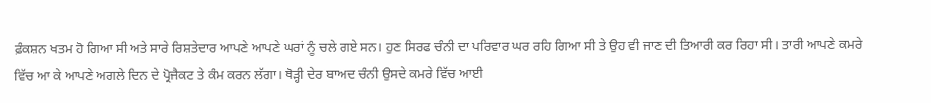ਫ਼ੰਕਸ਼ਨ ਖਤਮ ਹੋ ਗਿਆ ਸੀ ਅਤੇ ਸਾਰੇ ਰਿਸ਼ਤੇਦਾਰ ਆਪਣੇ ਆਪਣੇ ਘਰਾਂ ਨੂੰ ਚਲੇ ਗਏ ਸਨ। ਹੁਣ ਸਿਰਫ ਚੰਨੀ ਦਾ ਪਰਿਵਾਰ ਘਰ ਰਹਿ ਗਿਆ ਸੀ ਤੇ ਉਹ ਵੀ ਜਾਣ ਦੀ ਤਿਆਰੀ ਕਰ ਰਿਹਾ ਸੀ। ਤਾਰੀ ਆਪਣੇ ਕਮਰੇ ਵਿੱਚ ਆ ਕੇ ਆਪਣੇ ਅਗਲੇ ਦਿਨ ਦੇ ਪ੍ਰੋਜੈਕਟ ਤੇ ਕੰਮ ਕਰਨ ਲੱਗਾ। ਥੋੜ੍ਹੀ ਦੇਰ ਬਾਅਦ ਚੰਨੀ ਉਸਦੇ ਕਮਰੇ ਵਿੱਚ ਆਈ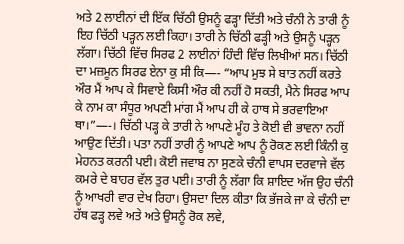ਅਤੇ 2 ਲਾਈਨਾਂ ਦੀ ਇੱਕ ਚਿੱਠੀ ਉਸਨੂੰ ਫੜ੍ਹਾ ਦਿੱਤੀ ਅਤੇ ਚੰਨੀ ਨੇ ਤਾਰੀ ਨੂੰ ਇਹ ਚਿੱਠੀ ਪੜ੍ਹਨ ਲਈ ਕਿਹਾ। ਤਾਰੀ ਨੇ ਚਿੱਠੀ ਫੜ੍ਹੀ ਅਤੇ ਉਸਨੂੰ ਪੜ੍ਹਨ ਲੱਗਾ। ਚਿੱਠੀ ਵਿੱਚ ਸਿਰਫ 2 ਲਾਈਨਾਂ ਹਿੰਦੀ ਵਿੱਚ ਲਿਖੀਆਂ ਸਨ। ਚਿੱਠੀ ਦਾ ਮਜ਼ਮੂਨ ਸਿਰਫ ਏਨਾ ਕੁ ਸੀ ਕਿ—- “ਆਪ ਮੁਝ ਸੇ ਬਾਤ ਨਹੀਂ ਕਰਤੇ ਔਰ ਮੈਂ ਆਪ ਕੇ ਸਿਵਾਏ ਕਿਸੀ ਔਰ ਕੀ ਨਹੀਂ ਹੋ ਸਕਤੀ, ਮੈਨੇ ਸਿਰਫ ਆਪ ਕੇ ਨਾਮ ਕਾ ਸੰਧੂਰ ਅਪਣੀ ਮਾਂਗ ਮੈਂ ਆਪ ਹੀ ਕੇ ਹਾਥ ਸੇ ਭਰਵਾਇਆ ਥਾ।”—-। ਚਿੱਠੀ ਪੜ੍ਹ ਕੇ ਤਾਰੀ ਨੇ ਆਪਣੇ ਮੂੰਹ ਤੇ ਕੋਈ ਵੀ ਭਾਵਨਾ ਨਹੀਂ ਆਉਣ ਦਿੱਤੀ। ਪਤਾ ਨਹੀਂ ਤਾਰੀ ਨੂੰ ਆਪਣੇ ਆਪ ਨੂੰ ਰੋਕਣ ਲਈ ਕਿੰਨੀ ਕੁ ਮੇਹਨਤ ਕਰਨੀ ਪਈ। ਕੋਈ ਜਵਾਬ ਨਾ ਸੁਣਕੇ ਚੰਨੀ ਵਾਪਸ ਦਰਵਾਜੇ ਵੱਲ ਕਮਰੇ ਦੇ ਬਾਹਰ ਵੱਲ ਤੁਰ ਪਈ। ਤਾਰੀ ਨੂੰ ਲੱਗਾ ਕਿ ਸ਼ਾਇਦ ਅੱਜ ਉਹ ਚੰਨੀ ਨੂੰ ਆਖਰੀ ਵਾਰ ਦੇਖ ਰਿਹਾ। ਉਸਦਾ ਦਿਲ ਕੀਤਾ ਕਿ ਭੱਜਕੇ ਜਾ ਕੇ ਚੰਨੀ ਦਾ ਹੱਥ ਫੜ੍ਹ ਲਵੇ ਅਤੇ ਅਤੇ ਉਸਨੂੰ ਰੋਕ ਲਵੇ,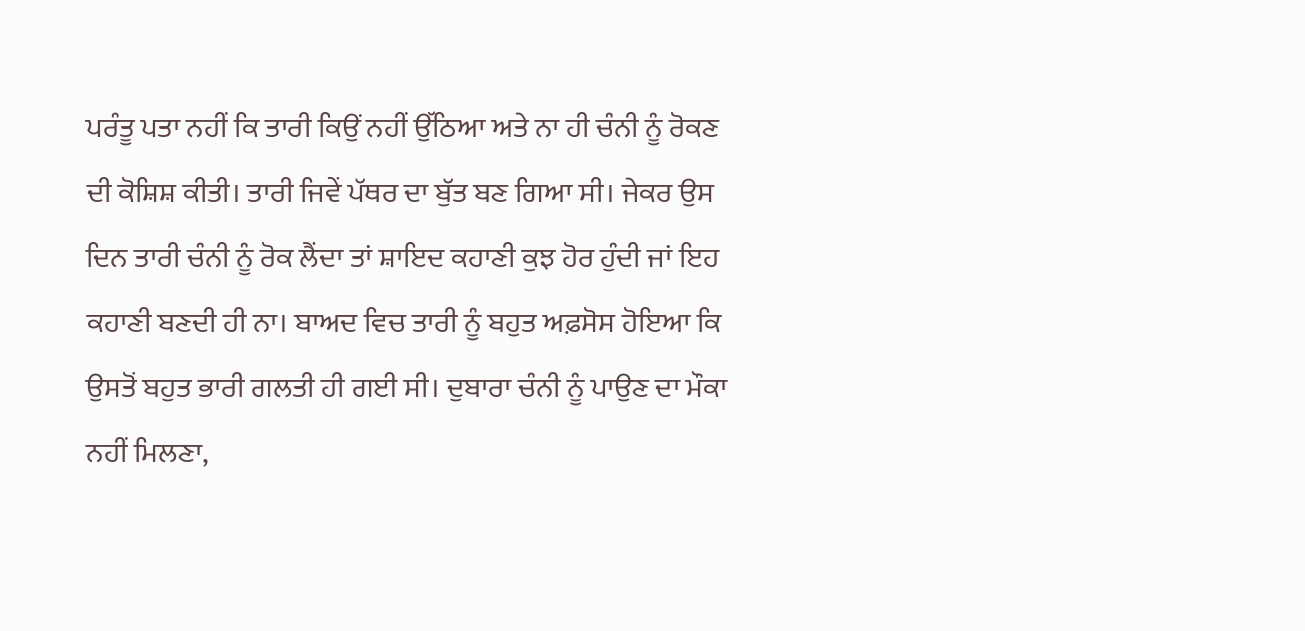ਪਰੰਤੂ ਪਤਾ ਨਹੀਂ ਕਿ ਤਾਰੀ ਕਿਉਂ ਨਹੀਂ ਉੱਠਿਆ ਅਤੇ ਨਾ ਹੀ ਚੰਨੀ ਨੂੰ ਰੋਕਣ ਦੀ ਕੋਸ਼ਿਸ਼ ਕੀਤੀ। ਤਾਰੀ ਜਿਵੇਂ ਪੱਥਰ ਦਾ ਬੁੱਤ ਬਣ ਗਿਆ ਸੀ। ਜੇਕਰ ਉਸ ਦਿਨ ਤਾਰੀ ਚੰਨੀ ਨੂੰ ਰੋਕ ਲੈਂਦਾ ਤਾਂ ਸ਼ਾਇਦ ਕਹਾਣੀ ਕੁਝ ਹੋਰ ਹੁੰਦੀ ਜਾਂ ਇਹ ਕਹਾਣੀ ਬਣਦੀ ਹੀ ਨਾ। ਬਾਅਦ ਵਿਚ ਤਾਰੀ ਨੂੰ ਬਹੁਤ ਅਫ਼ਸੋਸ ਹੋਇਆ ਕਿ ਉਸਤੋਂ ਬਹੁਤ ਭਾਰੀ ਗਲਤੀ ਹੀ ਗਈ ਸੀ। ਦੁਬਾਰਾ ਚੰਨੀ ਨੂੰ ਪਾਉਣ ਦਾ ਮੌਕਾ ਨਹੀਂ ਮਿਲਣਾ,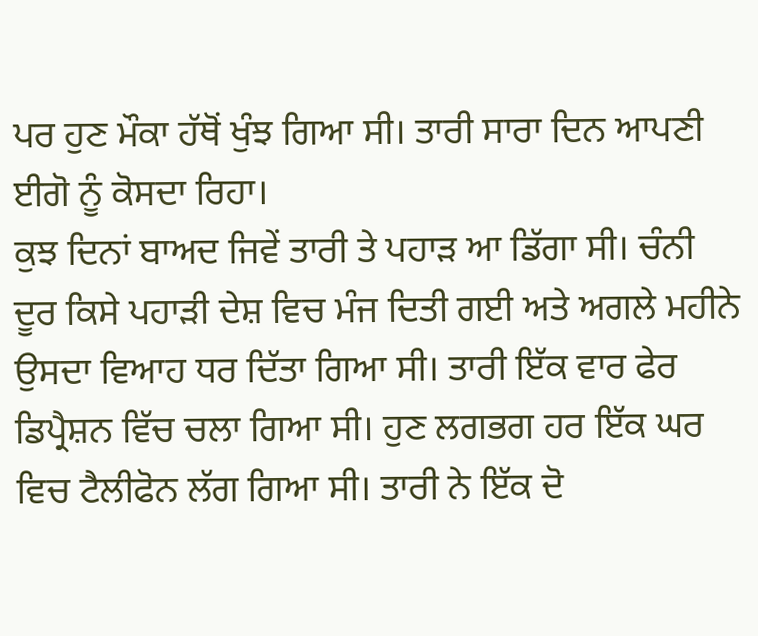ਪਰ ਹੁਣ ਮੌਕਾ ਹੱਥੋਂ ਖੁੰਝ ਗਿਆ ਸੀ। ਤਾਰੀ ਸਾਰਾ ਦਿਨ ਆਪਣੀ ਈਗੋ ਨੂੰ ਕੋਸਦਾ ਰਿਹਾ।
ਕੁਝ ਦਿਨਾਂ ਬਾਅਦ ਜਿਵੇਂ ਤਾਰੀ ਤੇ ਪਹਾੜ ਆ ਡਿੱਗਾ ਸੀ। ਚੰਨੀ ਦੂਰ ਕਿਸੇ ਪਹਾੜੀ ਦੇਸ਼ ਵਿਚ ਮੰਜ ਦਿਤੀ ਗਈ ਅਤੇ ਅਗਲੇ ਮਹੀਨੇ ਉਸਦਾ ਵਿਆਹ ਧਰ ਦਿੱਤਾ ਗਿਆ ਸੀ। ਤਾਰੀ ਇੱਕ ਵਾਰ ਫੇਰ ਡਿਪ੍ਰੈਸ਼ਨ ਵਿੱਚ ਚਲਾ ਗਿਆ ਸੀ। ਹੁਣ ਲਗਭਗ ਹਰ ਇੱਕ ਘਰ ਵਿਚ ਟੈਲੀਫੋਨ ਲੱਗ ਗਿਆ ਸੀ। ਤਾਰੀ ਨੇ ਇੱਕ ਦੋ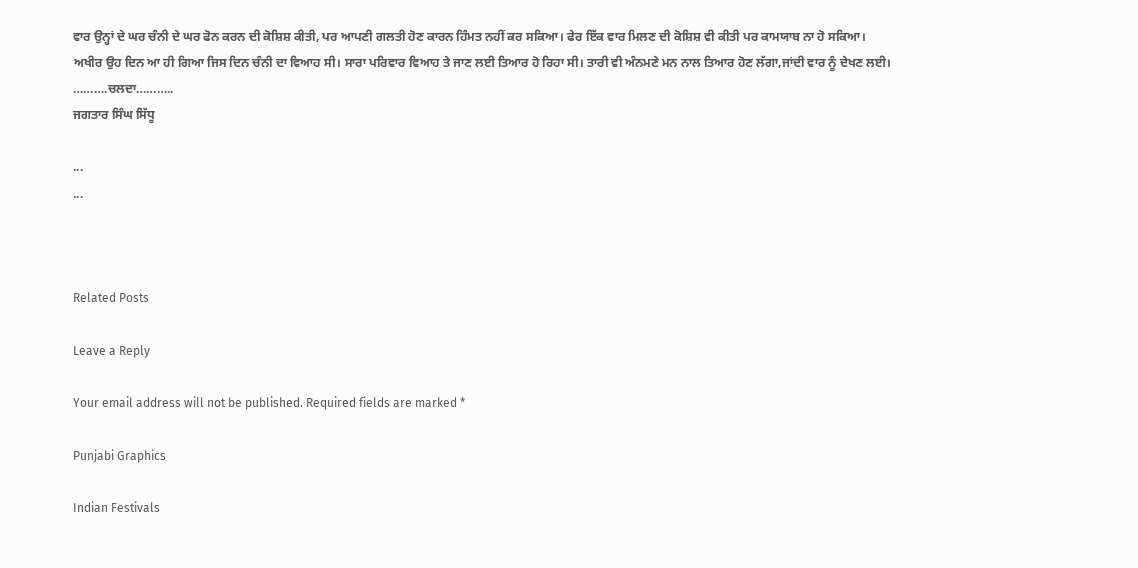ਵਾਰ ਉਨ੍ਹਾਂ ਦੇ ਘਰ ਚੰਨੀ ਦੇ ਘਰ ਫੋਨ ਕਰਨ ਦੀ ਕੋਸ਼ਿਸ਼ ਕੀਤੀ, ਪਰ ਆਪਣੀ ਗਲਤੀ ਹੋਣ ਕਾਰਨ ਹਿੰਮਤ ਨਹੀਂ ਕਰ ਸਕਿਆ। ਫੇਰ ਇੱਕ ਵਾਰ ਮਿਲਣ ਦੀ ਕੋਸ਼ਿਸ਼ ਵੀ ਕੀਤੀ ਪਰ ਕਾਮਯਾਬ ਨਾ ਹੋ ਸਕਿਆ।
ਅਖੀਰ ਉਹ ਦਿਨ ਆ ਹੀ ਗਿਆ ਜਿਸ ਦਿਨ ਚੰਨੀ ਦਾ ਵਿਆਹ ਸੀ। ਸਾਰਾ ਪਰਿਵਾਰ ਵਿਆਹ ਤੇ ਜਾਣ ਲਈ ਤਿਆਰ ਹੋ ਰਿਹਾ ਸੀ। ਤਾਰੀ ਵੀ ਅੰਨਮਣੇ ਮਨ ਨਾਲ ਤਿਆਰ ਹੋਣ ਲੱਗਾ,ਜਾਂਦੀ ਵਾਰ ਨੂੰ ਦੇਖਣ ਲਈ।
……….ਚਲਦਾ………..
ਜਗਤਾਰ ਸਿੰਘ ਸਿੱਧੂ

...
...



Related Posts

Leave a Reply

Your email address will not be published. Required fields are marked *

Punjabi Graphics

Indian Festivals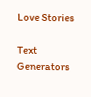Love Stories

Text Generators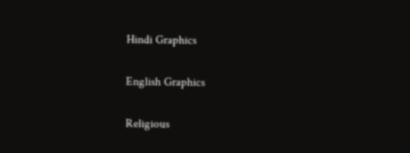Hindi Graphics

English Graphics

Religious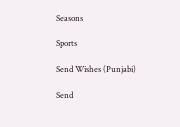Seasons

Sports

Send Wishes (Punjabi)

Send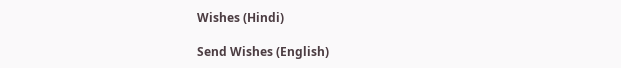Wishes (Hindi)

Send Wishes (English)